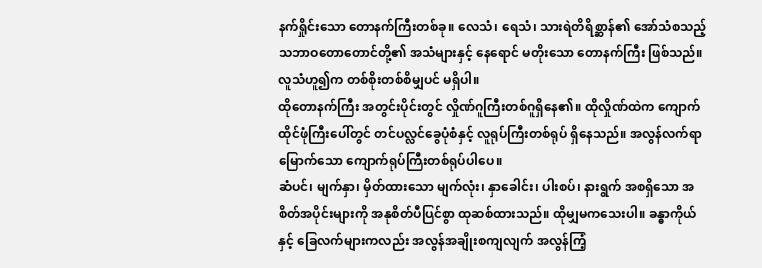နက်ရှိုင်းသော တောနက်ကြီးတစ်ခု။ လေသံ၊ ရေသံ၊ သားရဲတိရိစ္ဆာန်၏ အော်သံစသည့် သဘာဝတောတောင်တို့၏ အသံများနှင့် နေရောင် မတိုးသော တောနက်ကြီး ဖြစ်သည်။ လူသံဟူ၍က တစ်စိုးတစ်စိမျှပင် မရှိပါ။
ထိုတောနက်ကြီး အတွင်းပိုင်းတွင် လှိုဏ်ဂူကြီးတစ်ဂူရှိနေ၏။ ထိုလှိုဏ်ထဲက ကျောက်ထိုင်ဖုံကြီးပေါ်တွင် တင်ပလ္လင်ခွေပုံစံနှင့် လူရုပ်ကြီးတစ်ရုပ် ရှိနေသည်။ အလွန်လက်ရာမြောက်သော ကျောက်ရုပ်ကြီးတစ်ရုပ်ပါပေ။
ဆံပင်၊ မျက်နှာ၊ မှိတ်ထားသော မျက်လုံး၊ နှာခေါင်း၊ ပါးစပ်၊ နားရွက် အစရှိသော အစိတ်အပိုင်းများကို အနုစိတ်ပီပြင်စွာ ထုဆစ်ထားသည်။ ထိုမျှမကသေးပါ။ ခန္ဓာကိုယ်နှင့် ခြေလက်များကလည်း အလွန်အချိုးစကျလျက် အလွန်ကြံ့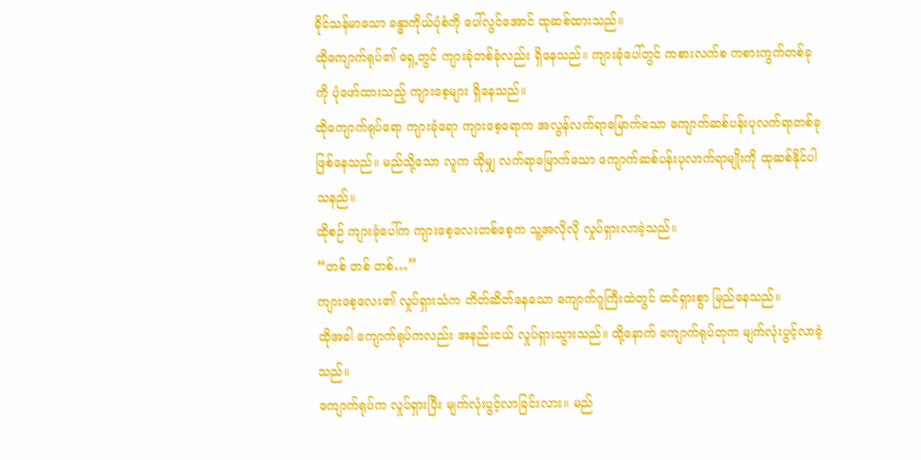ခိုင်သန်မာသော ခန္ဓာကိုယ်ပုံစံကို ပေါ်လွင်အောင် ထုဆစ်ထားသည်။
ထိုကျောက်ရုပ်၏ ရှေ့တွင် ကျားခုံတစ်ခုံလည်း ရှိနေသည်။ ကျားခုံပေါ်တွင် ကစားလက်စ ကစားကွက်တစ်ခုကို ပုံဖော်ထားသည့် ကျားစေ့များ ရှိနေသည်။
ထိုကျောက်ရုပ်ရော ကျားခုံရော ကျားစေ့ရောက အလွန်လက်ရာမြောက်သော ကျောက်ဆစ်ပန်းပုလက်ရာတစ်ခု ဖြစ်နေသည်။ မည်သို့သော လူက ထိုမျှ လက်ရာမြောက်သော ကျောက်ဆစ်ပန်းပုလာက်ရာမျိုးကို ထုဆစ်နိုင်ပါသနည်။
ထိုစဉ် ကျားခုံပေါ်က ကျားစေ့လေးတစ်စေ့က သူ့အလိုလို လှုပ်ရှားလာခဲ့သည်။
“တစ် တစ် တစ်…”
ကျားစေ့လေး၏ လှုပ်ရှားသံက တိတ်ဆိတ်နေသော ကျောက်ဂူကြီးထဲတွင် ထင်ရှားစွာ မြည်နေသည်။
ထိုအခါ ကျောက်ရုပ်ကလည်း အနည်းငယ် လှုပ်ရှားသွားသည်။ ထို့နောက် ကျောက်ရုပ်တုက မျက်လုံးပွင့်လာခဲ့သည်။
ကျောက်ရုပ်က လှုပ်ရှားပြီး မျက်လုံးပွင့်လာခြင်းလား။ မည်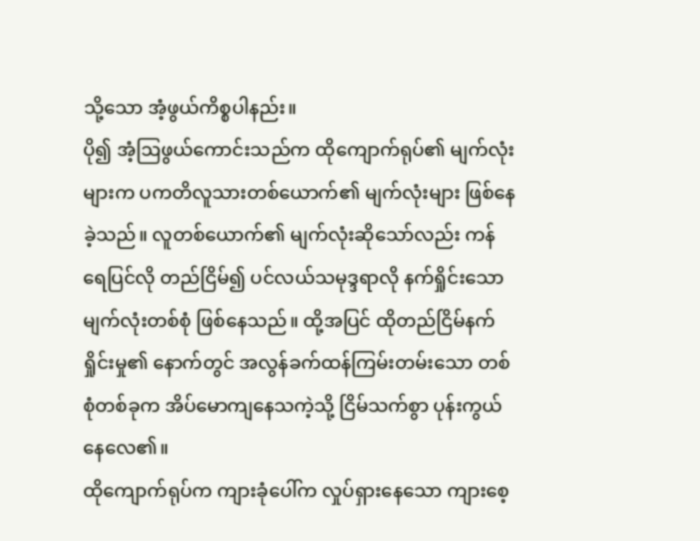သို့သော အံ့ဖွယ်ကိစ္စပါနည်း။
ပို၍ အံ့ဩဖွယ်ကောင်းသည်က ထိုကျောက်ရုပ်၏ မျက်လုံးများက ပကတိလူသားတစ်ယောက်၏ မျက်လုံးများ ဖြစ်နေခဲ့သည်။ လူတစ်ယောက်၏ မျက်လုံးဆိုသော်လည်း ကန်ရေပြင်လို တည်ငြိမ်၍ ပင်လယ်သမုဒ္ဒရာလို နက်ရှိုင်းသော မျက်လုံးတစ်စုံ ဖြစ်နေသည်။ ထို့အပြင် ထိုတည်ငြိမ်နက်ရှိုင်းမှု၏ နောက်တွင် အလွန်ခက်ထန်ကြမ်းတမ်းသော တစ်စုံတစ်ခုက အိပ်မောကျနေသကဲ့သို့ ငြိမ်သက်စွာ ပုန်းကွယ်နေလေ၏။
ထိုကျောက်ရုပ်က ကျားခုံပေါ်က လှုပ်ရှားနေသော ကျားစေ့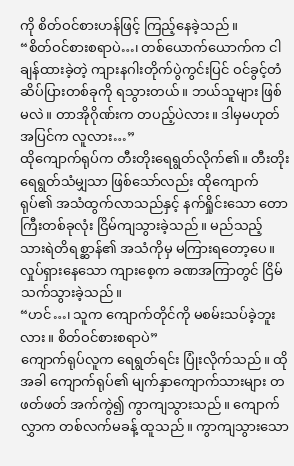ကို စိတ်ဝင်စားဟန်ဖြင့် ကြည့်နေခဲ့သည်။
“စိတ်ဝင်စားစရာပဲ…၊ တစ်ယောက်ယောက်က ငါချန်ထားခဲ့တဲ့ ကျားနဂါးတိုက်ပွဲကွင်းပြင် ဝင်ခွင့်တံဆိပ်ပြားတစ်ခုကို ရသွားတယ်။ ဘယ်သူများ ဖြစ်မလဲ။ တာအိုဂိုဏ်းက တပည့်ပဲလား။ ဒါမှမဟုတ် အပြင်က လူလား…”
ထိုကျောက်ရုပ်က တီးတိုးရေရွတ်လိုက်၏။ တီးတိုးရေရွတ်သံမျှသာ ဖြစ်သော်လည်း ထိုကျောက်ရုပ်၏ အသံထွက်လာသည်နှင့် နက်ရှိုင်းသော တောကြီးတစ်ခုလုံး ငြိမ်ကျသွားခဲ့သည်။ မည်သည့် သားရဲတိရစ္ဆာန်၏ အသံကိုမှ မကြားရတော့ပေ။
လှုပ်ရှားနေသော ကျားစေ့က ခဏအကြာတွင် ငြိမ်သက်သွားခဲ့သည်။
“ဟင်…၊ သူက ကျောက်တိုင်ကို မစမ်းသပ်ခဲ့ဘူးလား။ စိတ်ဝင်စားစရာပဲ”
ကျောက်ရုပ်လူက ရေရွတ်ရင်း ပြုံးလိုက်သည်။ ထိုအခါ ကျောက်ရုပ်၏ မျက်နှာကျောက်သားများ တဖတ်ဖတ် အက်ကွဲ၍ ကွာကျသွားသည်။ ကျောက်လွှာက တစ်လက်မခန့် ထူသည်။ ကွာကျသွားသော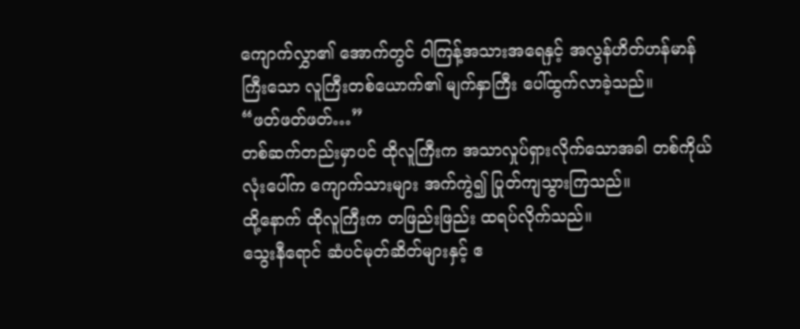ကျောက်လွှာ၏ အောက်တွင် ဝါကြန့်အသားအရေနှင့် အလွန်ဟိတ်ဟန်မာန်ကြီးသော လူကြီးတစ်ယောက်၏ မျက်နှာကြီး ပေါ်ထွက်လာခဲ့သည်။
“ဖတ်ဖတ်ဖတ်…”
တစ်ဆက်တည်းမှာပင် ထိုလူကြီးက အသာလှုပ်ရှားလိုက်သောအခါ တစ်ကိုယ်လုံးပေါ်က ကျောက်သားများ အက်ကွဲ၍ ပြုတ်ကျသွားကြသည်။
ထို့နောက် ထိုလူကြီးက တဖြည်းဖြည်း ထရပ်လိုက်သည်။
သွေးနီရောင် ဆံပင်မုတ်ဆိတ်များနှင့် ဧ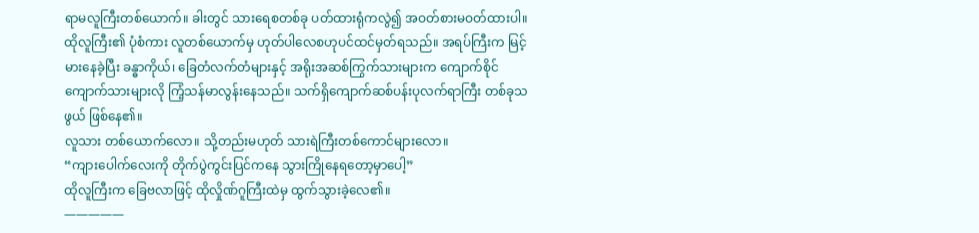ရာမလူကြီးတစ်ယောက်။ ခါးတွင် သားရေစတစ်ခု ပတ်ထားရုံကလွဲ၍ အဝတ်စားမဝတ်ထားပါ။ ထိုလူကြီး၏ ပုံစံကား လူတစ်ယောက်မှ ဟုတ်ပါလေစဟုပင်ထင်မှတ်ရသည်။ အရပ်ကြီးက မြင့်မားနေခဲ့ပြီး ခန္ဓာကိုယ်၊ ခြေတံလက်တံများနှင့် အရိုးအဆစ်ကြွက်သားများက ကျောက်စိုင်ကျောက်သားများလို ကြံ့သန်မာလွန်းနေသည်။ သက်ရှိကျောက်ဆစ်ပန်းပုလက်ရာကြီး တစ်ခုသဖွယ် ဖြစ်နေ၏။
လူသား တစ်ယောက်လော။ သို့တည်းမဟုတ် သားရဲကြီးတစ်ကောင်များလော။
“ကျားပေါက်လေးကို တိုက်ပွဲကွင်းပြင်ကနေ သွားကြိုနေရတော့မှာပေါ့”
ထိုလူကြီးက ခြေဗလာဖြင့် ထိုလှိုဏ်ဂူကြီးထဲမှ ထွက်သွားခဲ့လေ၏။
—————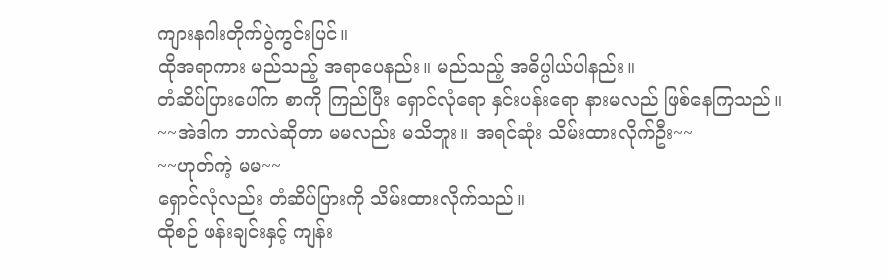ကျားနဂါးတိုက်ပွဲကွင်းပြင်။
ထိုအရာကား မည်သည့် အရာပေနည်း။ မည်သည့် အဓိပ္ပါယ်ပါနည်း။
တံဆိပ်ပြားပေါ်က စာကို ကြည်ပြီး ရှောင်လုံရော နှင်းပန်းရော နားမလည် ဖြစ်နေကြသည်။
~~အဲဒါက ဘာလဲဆိုတာ မမလည်း မသိဘူး။ အရင်ဆုံး သိမ်းထားလိုက်ဦး~~
~~ဟုတ်ကဲ့ မမ~~
ရှောင်လုံလည်း တံဆိပ်ပြားကို သိမ်းထားလိုက်သည်။
ထိုစဉ် ဖန်းချင်းနှင့် ကျန်း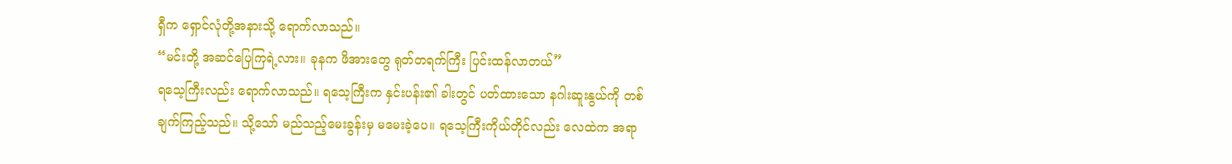ရှီက ရှောင်လုံတို့အနားသို့ ရောက်လာသည်။
“မင်းတို့ အဆင်ပြေကြရဲ့လား။ ခုနက ဖိအားတွေ ရုတ်တရက်ကြီး ပြင်းထန်လာတယ်”
ရသေ့ကြီးလည်း ရောက်လာသည်။ ရသေ့ကြီးက နှင်းပန်း၏ ခါးတွင် ပတ်ထားသော နဂါးဆူးနွယ်ကို တစ်ချက်ကြည့်သည်။ သို့သော် မည်သည့်မေးခွန်းမှ မမေးခဲ့ပေ။ ရသေ့ကြီးကိုယ်တိုင်လည်း လေထဲက အရာ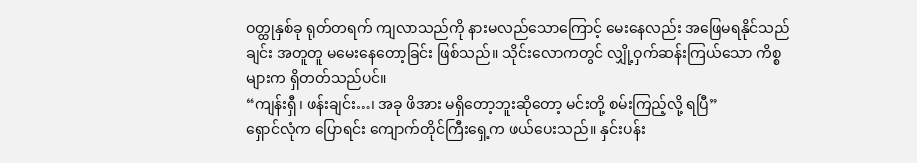ဝတ္ထုနှစ်ခု ရုတ်တရက် ကျလာသည်ကို နားမလည်သောကြောင့် မေးနေလည်း အဖြေမရနိုင်သည်ချင်း အတူတူ မမေးနေတော့ခြင်း ဖြစ်သည်။ သိုင်းလောကတွင် လျှို့ဝှက်ဆန်းကြယ်သော ကိစ္စများက ရှိတတ်သည်ပင်။
“ကျန်းရှီ၊ ဖန်းချင်း…၊ အခု ဖိအား မရှိတော့ဘူးဆိုတော့ မင်းတို့ စမ်းကြည့်လို့ ရပြီ”
ရှောင်လုံက ပြောရင်း ကျောက်တိုင်ကြီးရှေ့က ဖယ်ပေးသည်။ နှင်းပန်း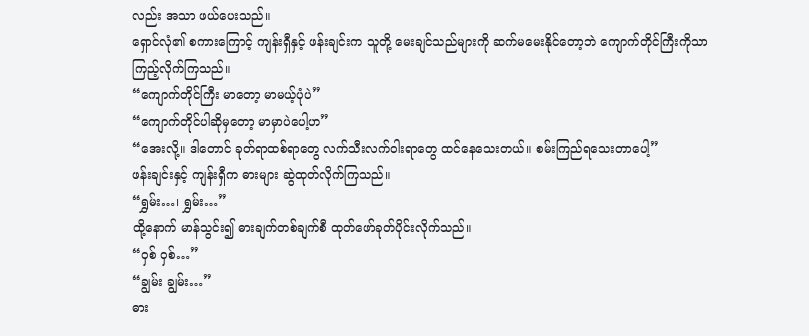လည်း အသာ ဖယ်ပေးသည်။
ရှောင်လုံ၏ စကားကြောင့် ကျန်းရှီနှင့် ဖန်းချင်းက သူတို့ မေးချင်သည်များကို ဆက်မမေးနိုင်တော့ဘဲ ကျောက်တိုင်ကြီးကိုသာ ကြည့်လိုက်ကြသည်။
“ကျောက်တိုင်ကြီး မာတော့ မာမယ့်ပုံပဲ”
“ကျောက်တိုင်ပါဆိုမှတော့ မာမှာပဲပေါ့ဟ”
“အေးလို့။ ဒါတောင် ခုတ်ရာထစ်ရာတွေ လက်သီးလက်ဝါးရာတွေ ထင်နေသေးတယ်။ စမ်းကြည်ရသေးတာပေါ့”
ဖန်းချင်းနှင့် ကျန်းရှီက ဓားများ ဆွဲထုတ်လိုက်ကြသည်။
“ရွှမ်း…၊ ရွှမ်း…”
ထို့နောက် မာန်သွင်း၍ ဓားချက်တစ်ချက်စီ ထုတ်ဖော်ခုတ်ပိုင်းလိုက်သည်။
“ဝှစ် ဝှစ်…”
“ချွမ်း ချွမ်း…”
ဓား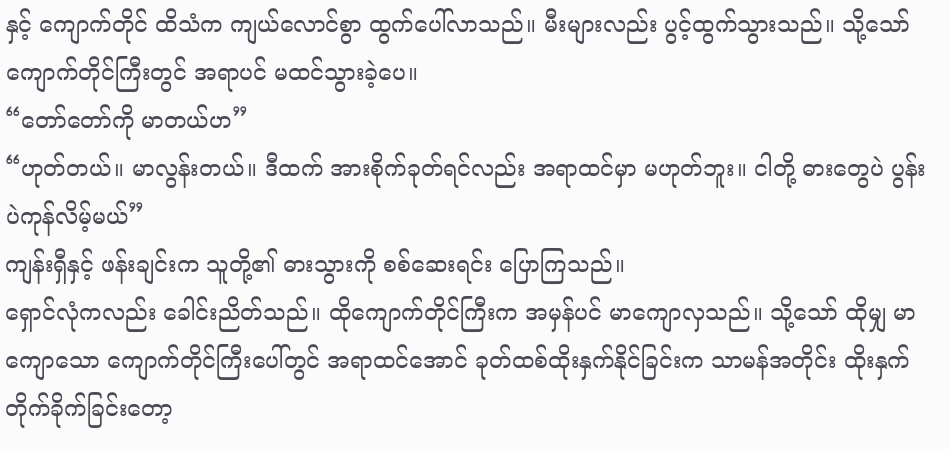နှင့် ကျောက်တိုင် ထိသံက ကျယ်လောင်စွာ ထွက်ပေါ်လာသည်။ မီးများလည်း ပွင့်ထွက်သွားသည်။ သို့သော် ကျောက်တိုင်ကြီးတွင် အရာပင် မထင်သွားခဲ့ပေ။
“တော်တော်ကို မာတယ်ဟ”
“ဟုတ်တယ်။ မာလွန်းတယ်။ ဒီထက် အားစိုက်ခုတ်ရင်လည်း အရာထင်မှာ မဟုတ်ဘူး။ ငါတို့ ဓားတွေပဲ ပွန်းပဲကုန်လိမ့်မယ်”
ကျန်းရှီနှင့် ဖန်းချင်းက သူတို့၏ ဓားသွားကို စစ်ဆေးရင်း ပြောကြသည်။
ရှောင်လုံကလည်း ခေါင်းညိတ်သည်။ ထိုကျောက်တိုင်ကြီးက အမှန်ပင် မာကျောလှသည်။ သို့သော် ထိုမျှ မာကျောသော ကျောက်တိုင်ကြီးပေါ်တွင် အရာထင်အောင် ခုတ်ထစ်ထိုးနှက်နိုင်ခြင်းက သာမန်အတိုင်း ထိုးနှက်တိုက်ခိုက်ခြင်းတော့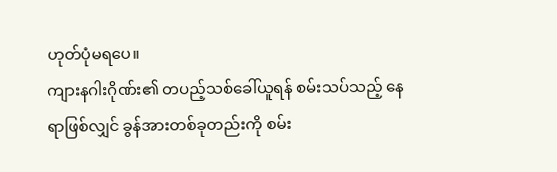ဟုတ်ပုံမရပေ။
ကျားနဂါးဂိုဏ်း၏ တပည့်သစ်ခေါ်ယူရန် စမ်းသပ်သည့် နေရာဖြစ်လျှင် ခွန်အားတစ်ခုတည်းကို စမ်း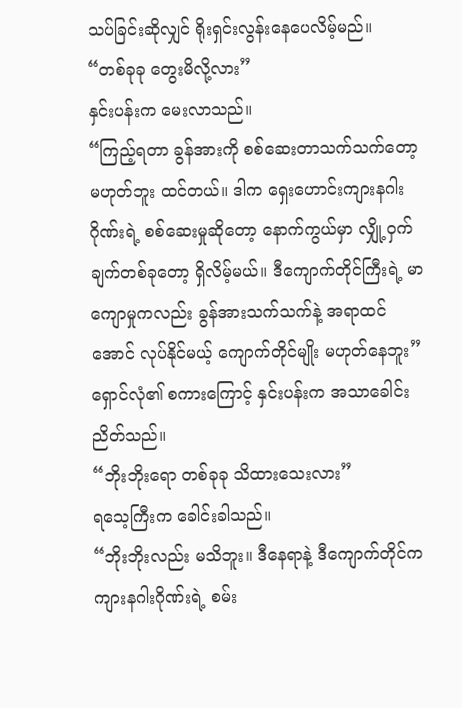သပ်ခြင်းဆိုလျှင် ရိုးရှင်းလွန်းနေပေလိမ့်မည်။
“တစ်ခုခု တွေးမိလို့လား”
နှင်းပန်းက မေးလာသည်။
“ကြည့်ရတာ ခွန်အားကို စစ်ဆေးတာသက်သက်တော့ မဟုတ်ဘူး ထင်တယ်။ ဒါက ရှေးဟောင်းကျားနဂါးဂိုဏ်းရဲ့ စစ်ဆေးမှုဆိုတော့ နောက်ကွယ်မှာ လျှို့ဝှက်ချက်တစ်ခုတော့ ရှိလိမ့်မယ်။ ဒီကျောက်တိုင်ကြီးရဲ့ မာကျောမှုကလည်း ခွန်အားသက်သက်နဲ့ အရာထင်အောင် လုပ်နိုင်မယ့် ကျောက်တိုင်မျိုး မဟုတ်နေဘူး”
ရှောင်လုံ၏ စကားကြောင့် နှင်းပန်းက အသာခေါင်းညိတ်သည်။
“ဘိုးဘိုးရော တစ်ခုခု သိထားသေးလား”
ရသေ့ကြီးက ခေါင်းခါသည်။
“ဘိုးဘိုးလည်း မသိဘူး။ ဒီနေရာနဲ့ ဒီကျောက်တိုင်က ကျားနဂါးဂိုဏ်းရဲ့ စမ်း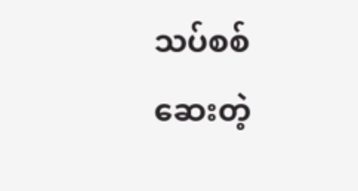သပ်စစ်ဆေးတဲ့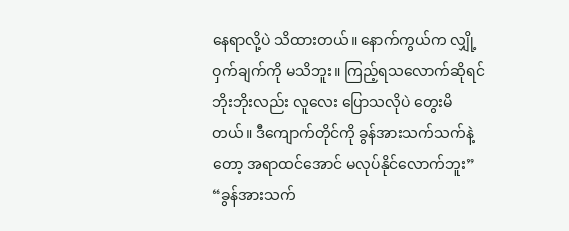နေရာလို့ပဲ သိထားတယ်။ နောက်ကွယ်က လျှို့ဝှက်ချက်ကို မသိဘူး။ ကြည့်ရသလောက်ဆိုရင် ဘိုးဘိုးလည်း လူလေး ပြောသလိုပဲ တွေးမိတယ်။ ဒီကျောက်တိုင်ကို ခွန်အားသက်သက်နဲ့တော့ အရာထင်အောင် မလုပ်နိုင်လောက်ဘူး”
“ခွန်အားသက်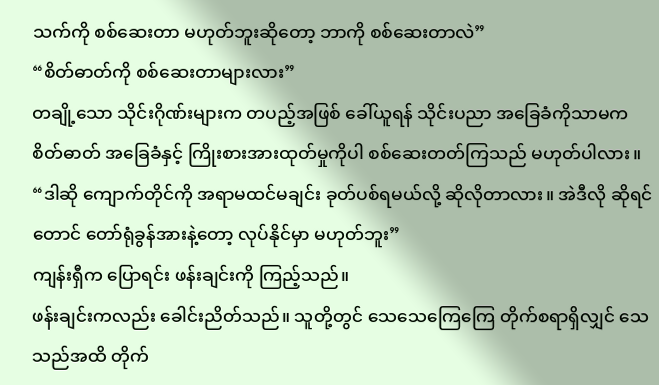သက်ကို စစ်ဆေးတာ မဟုတ်ဘူးဆိုတော့ ဘာကို စစ်ဆေးတာလဲ”
“စိတ်ဓာတ်ကို စစ်ဆေးတာများလား”
တချို့သော သိုင်းဂိုဏ်းများက တပည့်အဖြစ် ခေါ်ယူရန် သိုင်းပညာ အခြေခံကိုသာမက စိတ်ဓာတ် အခြေခံနှင့် ကြိုးစားအားထုတ်မှုကိုပါ စစ်ဆေးတတ်ကြသည် မဟုတ်ပါလား။
“ဒါဆို ကျောက်တိုင်ကို အရာမထင်မချင်း ခုတ်ပစ်ရမယ်လို့ ဆိုလိုတာလား။ အဲဒီလို ဆိုရင်တောင် တော်ရုံခွန်အားနဲ့တော့ လုပ်နိုင်မှာ မဟုတ်ဘူး”
ကျန်းရှီက ပြောရင်း ဖန်းချင်းကို ကြည့်သည်။
ဖန်းချင်းကလည်း ခေါင်းညိတ်သည်။ သူတို့တွင် သေသေကြေကြေ တိုက်စရာရှိလျှင် သေသည်အထိ တိုက်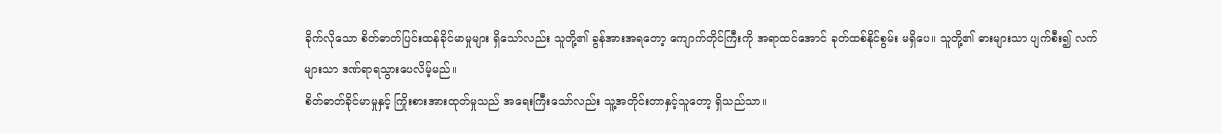ခိုက်လိုသော စိတ်ဓာတ်ပြင်းထန်ခိုင်မာမှုများ ရှိသော်လည်း သူတို့၏ ခွန်အားအရတော့ ကျောက်တိုင်ကြီးကို အရာထင်အောင် ခုတ်ထစ်နိုင်စွမ်း မရှိပေ။ သူတို့၏ ဓားများသာ ပျက်စီး၍ လက်များသာ ဒဏ်ရာရသွားပေလိမ့်မည်။
စိတ်ဓာတ်ခိုင်မာမှုနှင့် ကြိုးစားအားထုတ်မှုသည် အရေးကြီးသော်လည်း သူ့အတိုင်းတာနှင့်သူတော့ ရှိသည်သာ။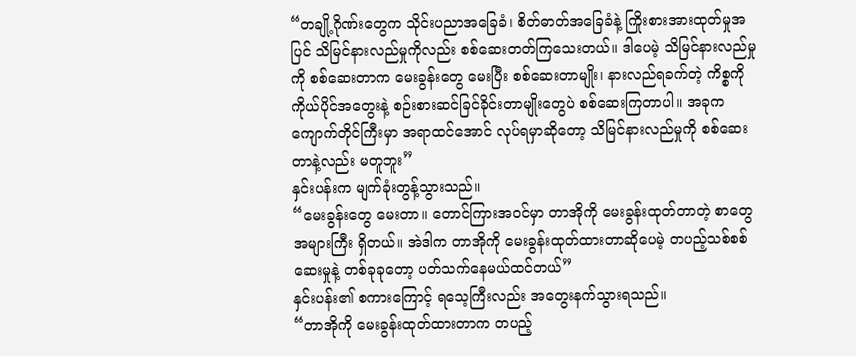“တချို့ဂိုဏ်းတွေက သိုင်းပညာအခြေခံ၊ စိတ်ဓာတ်အခြေခံနဲ့ ကြိုးစားအားထုတ်မှုအပြင် သိမြင်နားလည်မှုကိုလည်း စစ်ဆေးတတ်ကြသေးတယ်။ ဒါပေမဲ့ သိမြင်နားလည်မှုကို စစ်ဆေးတာက မေးခွန်းတွေ မေးပြီး စစ်ဆေးတာမျိုး၊ နားလည်ရခက်တဲ့ ကိစ္စကို ကိုယ်ပိုင်အတွေးနဲ့ စဉ်းစားဆင်ခြင်ခိုင်းတာမျိုးတွေပဲ စစ်ဆေးကြတာပါ။ အခုက ကျောက်တိုင်ကြီးမှာ အရာထင်အောင် လုပ်ရမှာဆိုတော့ သိမြင်နားလည်မှုကို စစ်ဆေးတာနဲ့လည်း မတူဘူး”
နှင်းပန်းက မျက်ခုံးတွန့်သွားသည်။
“မေးခွန်းတွေ မေးတာ။ တောင်ကြားအဝင်မှာ တာအိုကို မေးခွန်းထုတ်တာတဲ့ စာတွေ အများကြီး ရှိတယ်။ အဲဒါက တာအိုကို မေးခွန်းထုတ်ထားတာဆိုပေမဲ့ တပည့်သစ်စစ်ဆေးမှုနဲ့ တစ်ခုခုတော့ ပတ်သက်နေမယ်ထင်တယ်”
နှင်းပန်း၏ စကားကြောင့် ရသေ့ကြီးလည်း အတွေးနက်သွားရသည်။
“တာအိုကို မေးခွန်းထုတ်ထားတာက တပည့်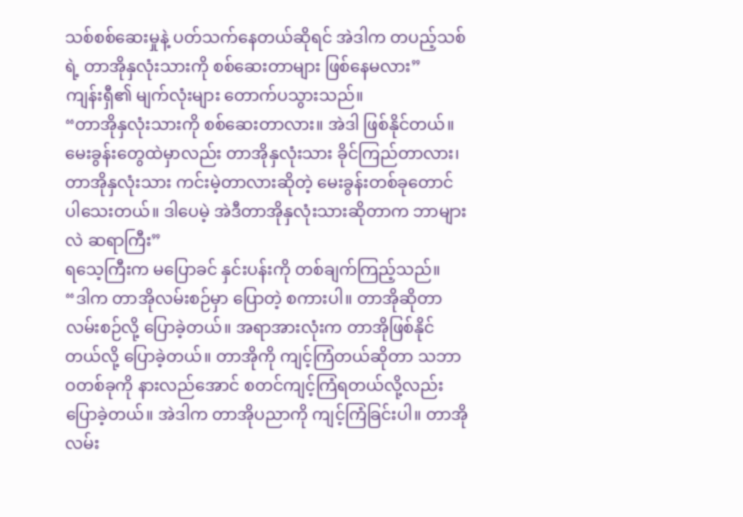သစ်စစ်ဆေးမှုနဲ့ ပတ်သက်နေတယ်ဆိုရင် အဲဒါက တပည့်သစ်ရဲ့ တာအိုနှလုံးသားကို စစ်ဆေးတာများ ဖြစ်နေမလား”
ကျန်းရှီ၏ မျက်လုံးများ တောက်ပသွားသည်။
“တာအိုနှလုံးသားကို စစ်ဆေးတာလား။ အဲဒါ ဖြစ်နိုင်တယ်။ မေးခွန်းတွေထဲမှာလည်း တာအိုနှလုံးသား ခိုင်ကြည်တာလား၊ တာအိုနှလုံးသား ကင်းမဲ့တာလားဆိုတဲ့ မေးခွန်းတစ်ခုတောင် ပါသေးတယ်။ ဒါပေမဲ့ အဲဒီတာအိုနှလုံးသားဆိုတာက ဘာများလဲ ဆရာကြီး”
ရသေ့ကြီးက မပြောခင် နှင်းပန်းကို တစ်ချက်ကြည့်သည်။
“ဒါက တာအိုလမ်းစဉ်မှာ ပြောတဲ့ စကားပါ။ တာအိုဆိုတာ လမ်းစဉ်လို့ ပြောခဲ့တယ်။ အရာအားလုံးက တာအိုဖြစ်နိုင်တယ်လို့ ပြောခဲ့တယ်။ တာအိုကို ကျင့်ကြံတယ်ဆိုတာ သဘာဝတစ်ခုကို နားလည်အောင် စတင်ကျင့်ကြံရတယ်လို့လည်း ပြောခဲ့တယ်။ အဲဒါက တာအိုပညာကို ကျင့်ကြံခြင်းပါ။ တာအိုလမ်း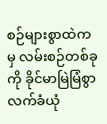စဉ်များစွာထဲကမှ လမ်းစဉ်တစ်ခုကို ခိုင်မာမြဲမြံစွာ လက်ခံယုံ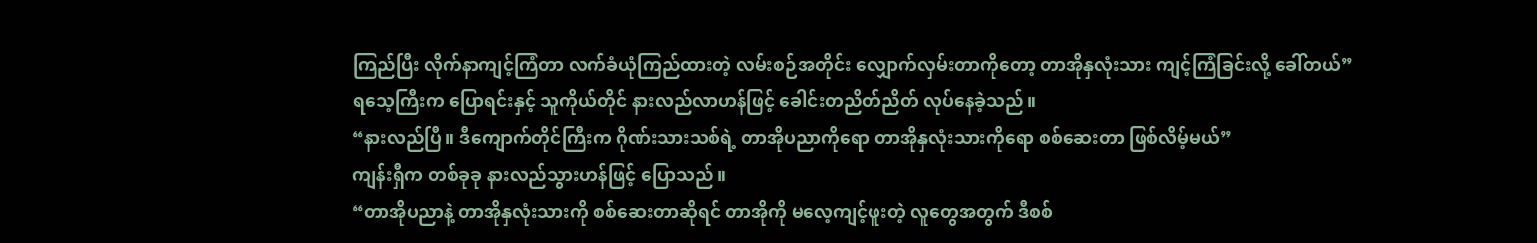ကြည်ပြီး လိုက်နာကျင့်ကြံတာ လက်ခံယုံကြည်ထားတဲ့ လမ်းစဉ်အတိုင်း လျှောက်လှမ်းတာကိုတော့ တာအိုနှလုံးသား ကျင့်ကြံခြင်းလို့ ခေါ်တယ်”
ရသေ့ကြီးက ပြောရင်းနှင့် သူကိုယ်တိုင် နားလည်လာဟန်ဖြင့် ခေါင်းတညိတ်ညိတ် လုပ်နေခဲ့သည်။
“နားလည်ပြီ။ ဒီကျောက်တိုင်ကြီးက ဂိုဏ်းသားသစ်ရဲ့ တာအိုပညာကိုရော တာအိုနှလုံးသားကိုရော စစ်ဆေးတာ ဖြစ်လိမ့်မယ်”
ကျန်းရှီက တစ်ခုခု နားလည်သွားဟန်ဖြင့် ပြောသည်။
“တာအိုပညာနဲ့ တာအိုနှလုံးသားကို စစ်ဆေးတာဆိုရင် တာအိုကို မလေ့ကျင့်ဖူးတဲ့ လူတွေအတွက် ဒီစစ်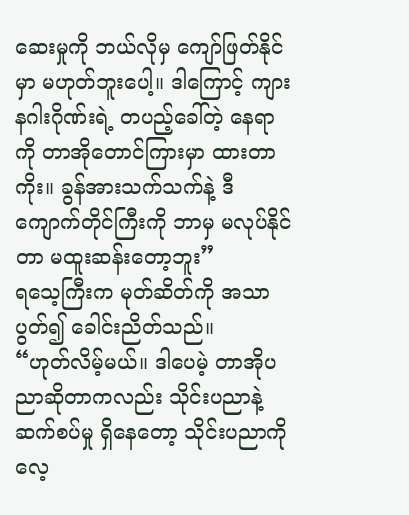ဆေးမှုကို ဘယ်လိုမှ ကျော်ဖြတ်နိုင်မှာ မဟုတ်ဘူးပေါ့။ ဒါကြောင့် ကျားနဂါးဂိုဏ်းရဲ့ တပည့်ခေါ်တဲ့ နေရာကို တာအိုတောင်ကြားမှာ ထားတာကိုး။ ခွန်အားသက်သက်နဲ့ ဒီကျောက်တိုင်ကြီးကို ဘာမှ မလုပ်နိုင်တာ မထူးဆန်းတော့ဘူး”
ရသေ့ကြီးက မုတ်ဆိတ်ကို အသာပွတ်၍ ခေါင်းညိတ်သည်။
“ဟုတ်လိမ့်မယ်။ ဒါပေမဲ့ တာအိုပညာဆိုတာကလည်း သိုင်းပညာနဲ့ ဆက်စပ်မှု ရှိနေတော့ သိုင်းပညာကို လေ့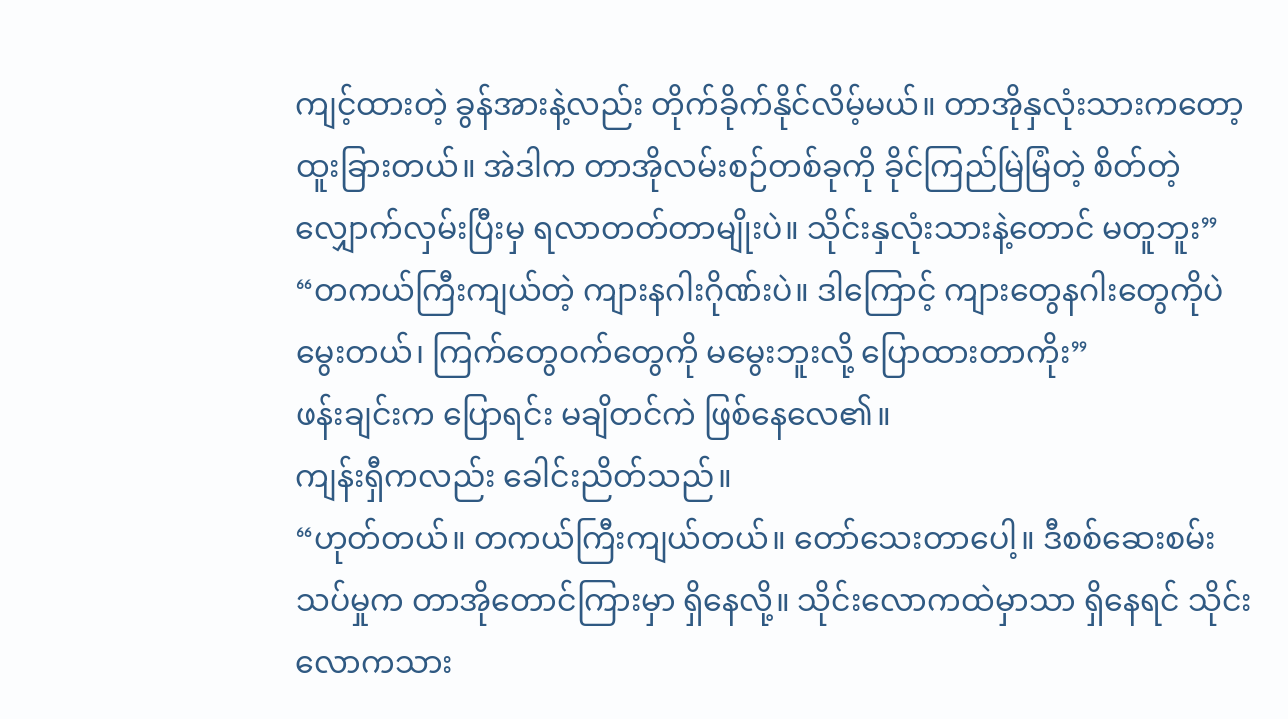ကျင့်ထားတဲ့ ခွန်အားနဲ့လည်း တိုက်ခိုက်နိုင်လိမ့်မယ်။ တာအိုနှလုံးသားကတော့ ထူးခြားတယ်။ အဲဒါက တာအိုလမ်းစဉ်တစ်ခုကို ခိုင်ကြည်မြဲမြံတဲ့ စိတ်တဲ့ လျှောက်လှမ်းပြီးမှ ရလာတတ်တာမျိုးပဲ။ သိုင်းနှလုံးသားနဲ့တောင် မတူဘူး”
“တကယ်ကြီးကျယ်တဲ့ ကျားနဂါးဂိုဏ်းပဲ။ ဒါကြောင့် ကျားတွေနဂါးတွေကိုပဲ မွေးတယ်၊ ကြက်တွေဝက်တွေကို မမွေးဘူးလို့ ပြောထားတာကိုး”
ဖန်းချင်းက ပြောရင်း မချိတင်ကဲ ဖြစ်နေလေ၏။
ကျန်းရှီကလည်း ခေါင်းညိတ်သည်။
“ဟုတ်တယ်။ တကယ်ကြီးကျယ်တယ်။ တော်သေးတာပေါ့။ ဒီစစ်ဆေးစမ်းသပ်မှုက တာအိုတောင်ကြားမှာ ရှိနေလို့။ သိုင်းလောကထဲမှာသာ ရှိနေရင် သိုင်းလောကသား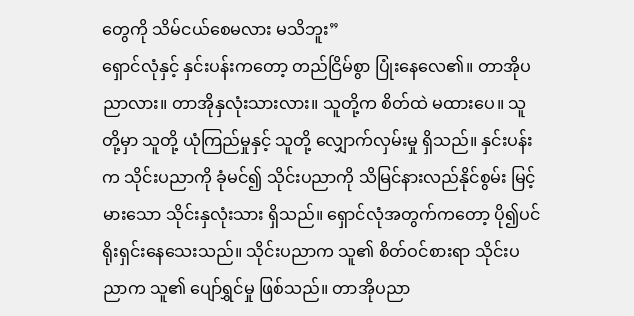တွေကို သိမ်ငယ်စေမလား မသိဘူး”
ရှောင်လုံနှင့် နှင်းပန်းကတော့ တည်ငြိမ်စွာ ပြုံးနေလေ၏။ တာအိုပညာလား။ တာအိုနှလုံးသားလား။ သူတို့က စိတ်ထဲ မထားပေ။ သူတို့မှာ သူတို့ ယုံကြည်မှုနှင့် သူတို့ လျှောက်လှမ်းမှု ရှိသည်။ နှင်းပန်းက သိုင်းပညာကို ခုံမင်၍ သိုင်းပညာကို သိမြင်နားလည်နိုင်စွမ်း မြင့်မားသော သိုင်းနှလုံးသား ရှိသည်။ ရှောင်လုံအတွက်ကတော့ ပို၍ပင် ရိုးရှင်းနေသေးသည်။ သိုင်းပညာက သူ၏ စိတ်ဝင်စားရာ သိုင်းပညာက သူ၏ ပျော်ရွှင်မှု ဖြစ်သည်။ တာအိုပညာ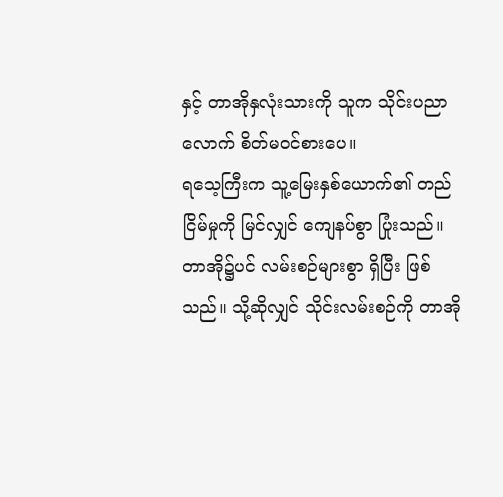နှင့် တာအိုနှလုံးသားကို သူက သိုင်းပညာလောက် စိတ်မဝင်စားပေ။
ရသေ့ကြီးက သူ့မြေးနှစ်ယောက်၏ တည်ငြိမ်မှုကို မြင်လျှင် ကျေနပ်စွာ ပြုံးသည်။ တာအို၌ပင် လမ်းစဉ်များစွာ ရှိပြီး ဖြစ်သည်။ သို့ဆိုလျှင် သိုင်းလမ်းစဉ်ကို တာအို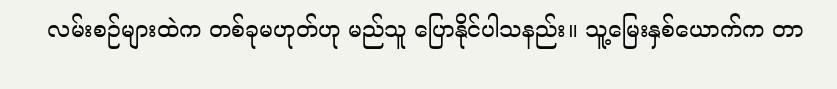လမ်းစဉ်များထဲက တစ်ခုမဟုတ်ဟု မည်သူ ပြောနိုင်ပါသနည်း။ သူ့မြေးနှစ်ယောက်က တာ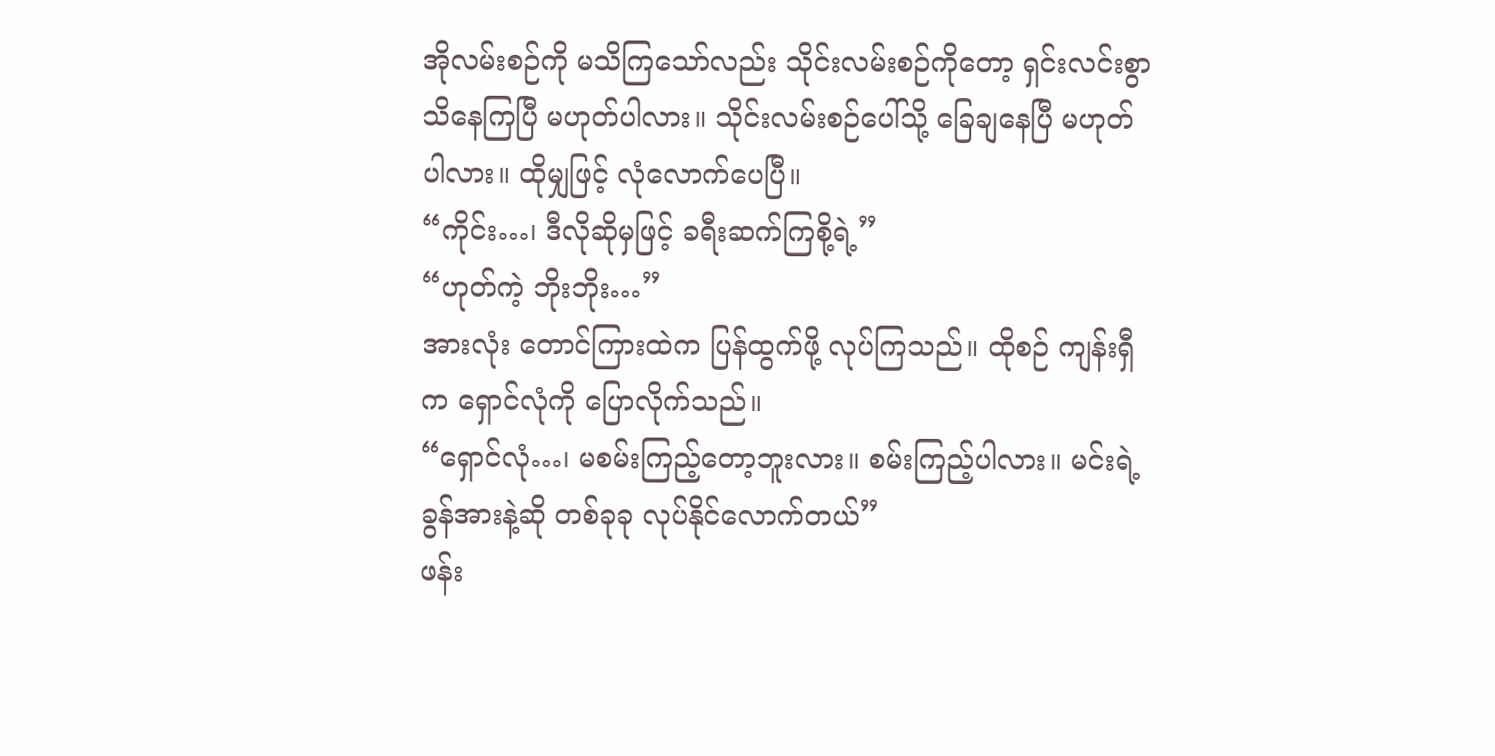အိုလမ်းစဉ်ကို မသိကြသော်လည်း သိုင်းလမ်းစဉ်ကိုတော့ ရှင်းလင်းစွာ သိနေကြပြီ မဟုတ်ပါလား။ သိုင်းလမ်းစဉ်ပေါ်သို့ ခြေချနေပြီ မဟုတ်ပါလား။ ထိုမျှဖြင့် လုံလောက်ပေပြီ။
“ကိုင်း…၊ ဒီလိုဆိုမှဖြင့် ခရီးဆက်ကြစို့ရဲ့”
“ဟုတ်ကဲ့ ဘိုးဘိုး…”
အားလုံး တောင်ကြားထဲက ပြန်ထွက်ဖို့ လုပ်ကြသည်။ ထိုစဉ် ကျန်းရှီက ရှောင်လုံကို ပြောလိုက်သည်။
“ရှောင်လုံ…၊ မစမ်းကြည့်တော့ဘူးလား။ စမ်းကြည့်ပါလား။ မင်းရဲ့ ခွန်အားနဲ့ဆို တစ်ခုခု လုပ်နိုင်လောက်တယ်”
ဖန်း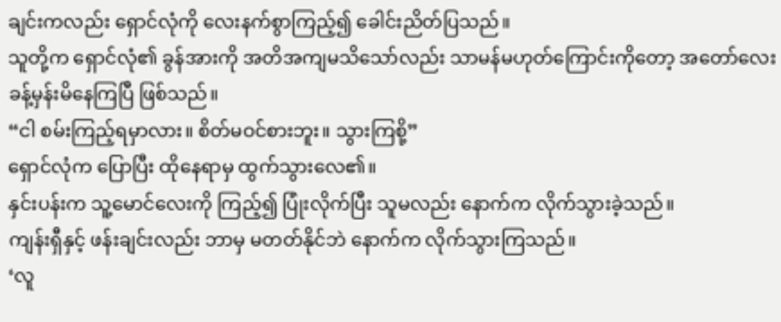ချင်းကလည်း ရှောင်လုံကို လေးနက်စွာကြည့်၍ ခေါင်းညိတ်ပြသည်။
သူတို့က ရှောင်လုံ၏ ခွန်အားကို အတိအကျမသိသော်လည်း သာမန်မဟုတ်ကြောင်းကိုတော့ အတော်လေး ခန့်မှန်းမိနေကြပြီ ဖြစ်သည်။
“ငါ စမ်းကြည့်ရမှာလား။ စိတ်မဝင်စားဘူး။ သွားကြစို့”
ရှောင်လုံက ပြောပြီး ထိုနေရာမှ ထွက်သွားလေ၏။
နှင်းပန်းက သူ့မောင်လေးကို ကြည့်၍ ပြုံးလိုက်ပြီး သူမလည်း နောက်က လိုက်သွားခဲ့သည်။
ကျန်းရှီနှင့် ဖန်းချင်းလည်း ဘာမှ မတတ်နိုင်ဘဲ နောက်က လိုက်သွားကြသည်။
‘လူ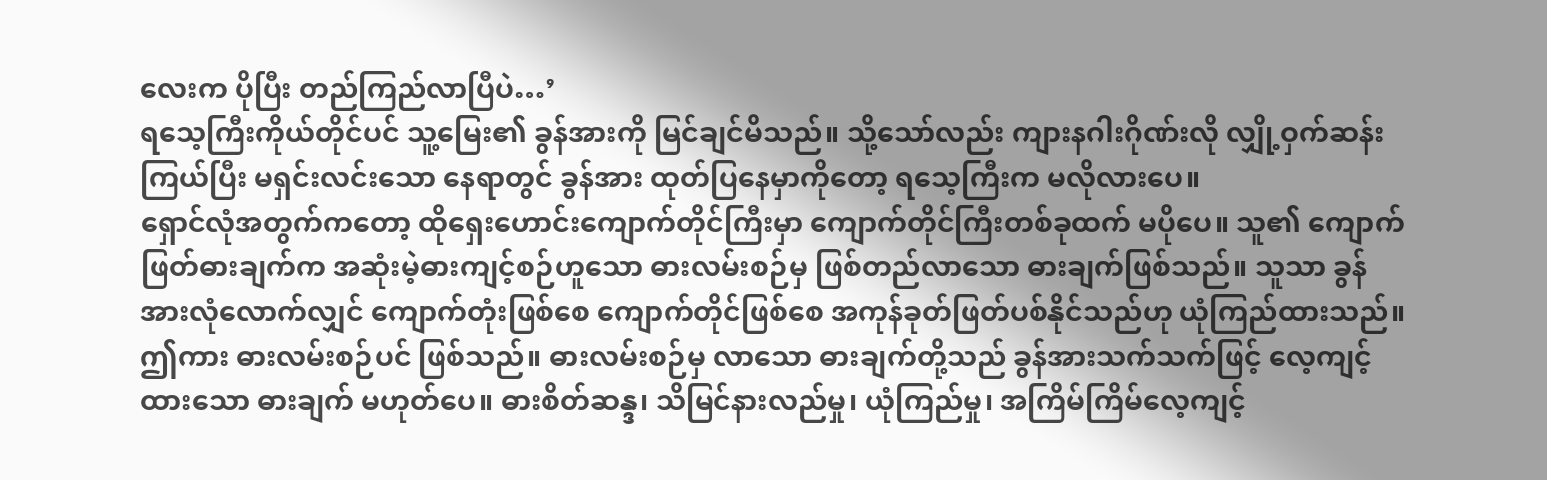လေးက ပိုပြီး တည်ကြည်လာပြီပဲ…’
ရသေ့ကြီးကိုယ်တိုင်ပင် သူ့မြေး၏ ခွန်အားကို မြင်ချင်မိသည်။ သို့သော်လည်း ကျားနဂါးဂိုဏ်းလို လျှို့ဝှက်ဆန်းကြယ်ပြီး မရှင်းလင်းသော နေရာတွင် ခွန်အား ထုတ်ပြနေမှာကိုတော့ ရသေ့ကြီးက မလိုလားပေ။
ရှောင်လုံအတွက်ကတော့ ထိုရှေးဟောင်းကျောက်တိုင်ကြီးမှာ ကျောက်တိုင်ကြီးတစ်ခုထက် မပိုပေ။ သူ၏ ကျောက်ဖြတ်ဓားချက်က အဆုံးမဲ့ဓားကျင့်စဉ်ဟူသော ဓားလမ်းစဉ်မှ ဖြစ်တည်လာသော ဓားချက်ဖြစ်သည်။ သူသာ ခွန်အားလုံလောက်လျှင် ကျောက်တုံးဖြစ်စေ ကျောက်တိုင်ဖြစ်စေ အကုန်ခုတ်ဖြတ်ပစ်နိုင်သည်ဟု ယုံကြည်ထားသည်။ ဤကား ဓားလမ်းစဉ်ပင် ဖြစ်သည်။ ဓားလမ်းစဉ်မှ လာသော ဓားချက်တို့သည် ခွန်အားသက်သက်ဖြင့် လေ့ကျင့်ထားသော ဓားချက် မဟုတ်ပေ။ ဓားစိတ်ဆန္ဒ၊ သိမြင်နားလည်မှု၊ ယုံကြည်မှု၊ အကြိမ်ကြိမ်လေ့ကျင့်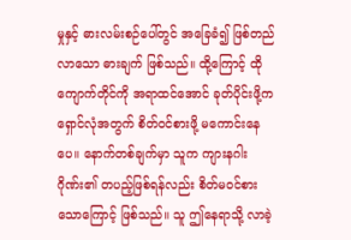မှုနှင့် ဓားလမ်းစဉ်ပေါ်တွင် အခြေခံ၍ ဖြစ်တည်လာသော ဓားချက် ဖြစ်သည်။ ထို့ကြောင့် ထိုကျောက်တိုင်ကို အရာထင်အောင် ခုတ်ပိုင်းဖို့က ရှောင်လုံအတွက် စိတ်ဝင်စားဖို့ မကောင်းနေပေ။ နောက်တစ်ချက်မှာ သူက ကျားနဂါးဂိုဏ်း၏ တပည့်ဖြစ်ရန်လည်း စိတ်မဝင်စားသောကြောင့် ဖြစ်သည်။ သူ ဤနေရာသို့ လာခဲ့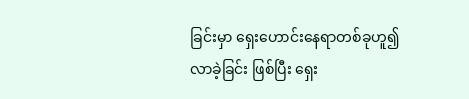ခြင်းမှာ ရှေးဟောင်းနေရာတစ်ခုဟူ၍ လာခဲ့ခြင်း ဖြစ်ပြီး ရှေး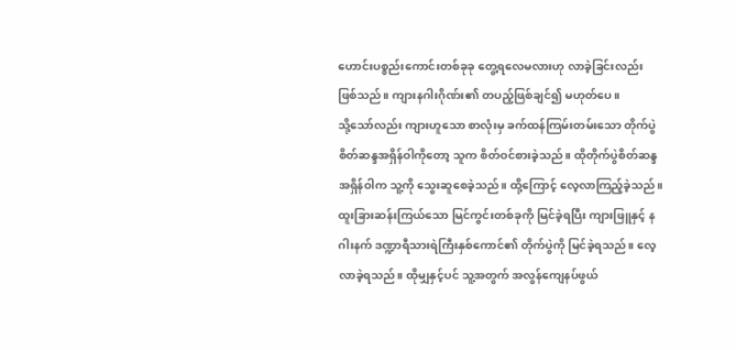ဟောင်းပစ္စည်းကောင်းတစ်ခုခု တွေ့ရလေမလားဟု လာခဲ့ခြင်းလည်း ဖြစ်သည်။ ကျားနဂါးဂိုဏ်း၏ တပည့်ဖြစ်ချင်၍ မဟုတ်ပေ။
သို့သော်လည်း ကျားဟူသော စာလုံးမှ ခက်ထန်ကြမ်းတမ်းသော တိုက်ပွဲစိတ်ဆန္ဒအရှိန်ဝါကိုတော့ သူက စိတ်ဝင်စားခဲ့သည်။ ထိုတိုက်ပွဲစိတ်ဆန္ဒအရှိန်ဝါက သူ့ကို သွေးဆူစေခဲ့သည်။ ထို့ကြောင့် လေ့လာကြည့်ခဲ့သည်။ ထူးခြားဆန်းကြယ်သော မြင်ကွင်းတစ်ခုကို မြင်ခဲ့ရပြီး ကျားဖြူနှင့် နဂါးနက် ဒဏ္ဍာရီသားရဲကြီးနှစ်ကောင်၏ တိုက်ပွဲကို မြင်ခဲ့ရသည်။ လေ့လာခဲ့ရသည်။ ထိုမျှနှင့်ပင် သူ့အတွက် အလွန်ကျေနပ်ဖွယ်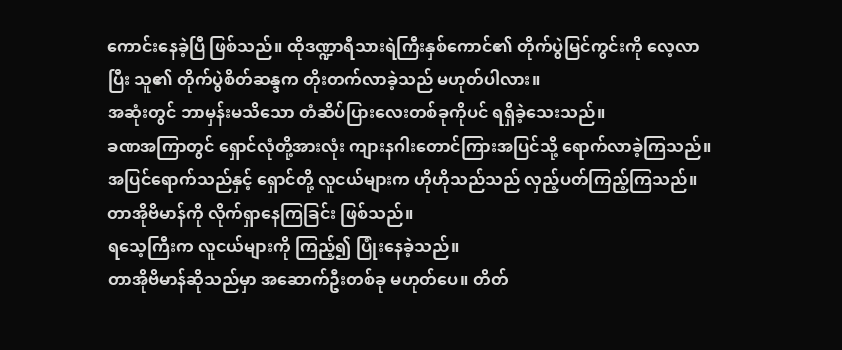ကောင်းနေခဲ့ပြီ ဖြစ်သည်။ ထိုဒဏ္ဍာရီသားရဲကြီးနှစ်ကောင်၏ တိုက်ပွဲမြင်ကွင်းကို လေ့လာပြီး သူ၏ တိုက်ပွဲစိတ်ဆန္ဒက တိုးတက်လာခဲ့သည် မဟုတ်ပါလား။
အဆုံးတွင် ဘာမှန်းမသိသော တံဆိပ်ပြားလေးတစ်ခုကိုပင် ရရှိခဲ့သေးသည်။
ခဏအကြာတွင် ရှောင်လုံတို့အားလုံး ကျားနဂါးတောင်ကြားအပြင်သို့ ရောက်လာခဲ့ကြသည်။
အပြင်ရောက်သည်နှင့် ရှောင်တို့ လူငယ်များက ဟိုဟိုသည်သည် လှည့်ပတ်ကြည့်ကြသည်။
တာအိုဗိမာန်ကို လိုက်ရှာနေကြခြင်း ဖြစ်သည်။
ရသေ့ကြီးက လူငယ်များကို ကြည့်၍ ပြုံးနေခဲ့သည်။
တာအိုဗိမာန်ဆိုသည်မှာ အဆောက်ဦးတစ်ခု မဟုတ်ပေ။ တိတ်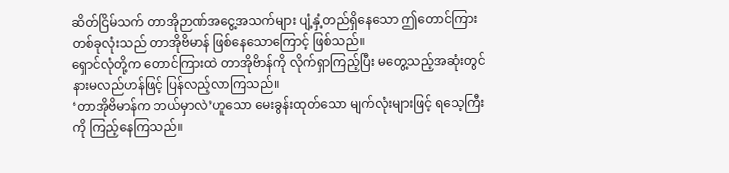ဆိတ်ငြိမ်သက် တာအိုဉာဏ်အငွေ့အသက်များ ပျံ့နှံ့တည်ရှိနေသော ဤတောင်ကြားတစ်ခုလုံးသည် တာအိုဗိမာန် ဖြစ်နေသောကြောင့် ဖြစ်သည်။
ရှောင်လုံတို့က တောင်ကြားထဲ တာအိုဗိာန်ကို လိုက်ရှာကြည့်ပြီး မတွေ့သည့်အဆုံးတွင် နားမလည်ဟန်ဖြင့် ပြန်လည့်လာကြသည်။
‘တာအိုဗိမာန်က ဘယ်မှာလဲ’ဟူသော မေးခွန်းထုတ်သော မျက်လုံးများဖြင့် ရသေ့ကြီးကို ကြည့်နေကြသည်။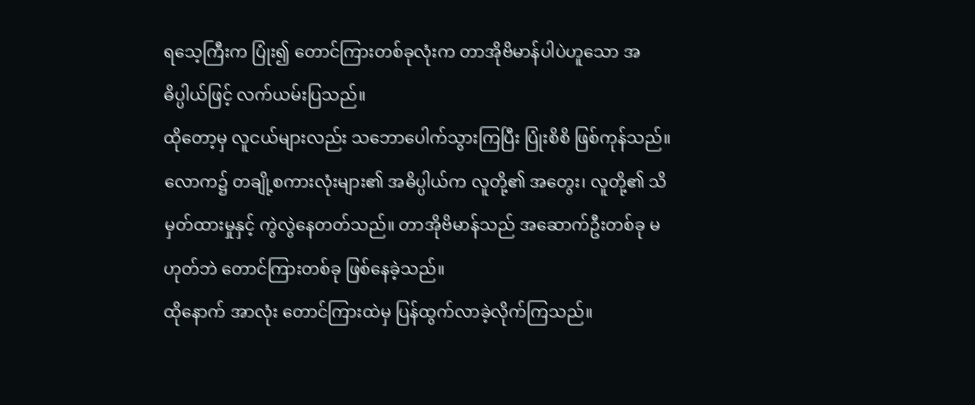ရသေ့ကြီးက ပြုံး၍ တောင်ကြားတစ်ခုလုံးက တာအိုဗိမာန်ပါပဲဟူသော အဓိပ္ပါယ်ဖြင့် လက်ယမ်းပြသည်။
ထိုတော့မှ လူငယ်များလည်း သဘောပေါက်သွားကြပြီး ပြုံးစိစိ ဖြစ်ကုန်သည်။
လောက၌ တချို့စကားလုံးများ၏ အဓိပ္ပါယ်က လူတို့၏ အတွေး၊ လူတို့၏ သိမှတ်ထားမှုနှင့် ကွဲလွဲနေတတ်သည်။ တာအိုဗိမာန်သည် အဆောက်ဦးတစ်ခု မဟုတ်ဘဲ တောင်ကြားတစ်ခု ဖြစ်နေခဲ့သည်။
ထိုနောက် အာလုံး တောင်ကြားထဲမှ ပြန်ထွက်လာခဲ့လိုက်ကြသည်။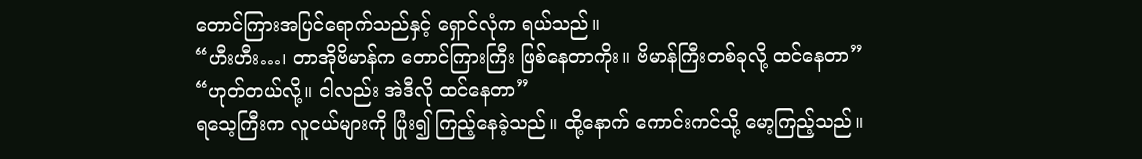တောင်ကြားအပြင်ရောက်သည်နှင့် ရှောင်လုံက ရယ်သည်။
“ဟီးဟီး…၊ တာအိုဗိမာန်က တောင်ကြားကြီး ဖြစ်နေတာကိုး။ ဗိမာန်ကြီးတစ်ခုလို့ ထင်နေတာ”
“ဟုတ်တယ်လို့။ ငါလည်း အဲဒီလို ထင်နေတာ”
ရသေ့ကြီးက လူငယ်များကို ပြုံး၍ ကြည့်နေခဲ့သည်။ ထို့နောက် ကောင်းကင်သို့ မော့ကြည့်သည်။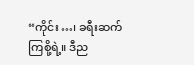“ကိုင်း…၊ ခရီးဆက်ကြစို့ရဲ့။ ဒီည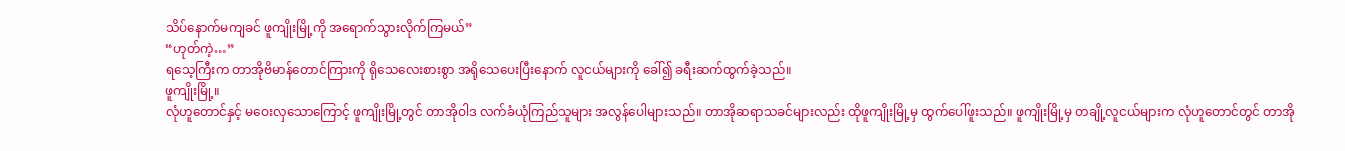သိပ်နောက်မကျခင် ဖူကျိုးမြို့ကို အရောက်သွားလိုက်ကြမယ်”
“ဟုတ်ကဲ့…”
ရသေ့ကြီးက တာအိုဗိမာန်တောင်ကြားကို ရိုသေလေးစားစွာ အရိုသေပေးပြီးနောက် လူငယ်များကို ခေါ်၍ ခရီးဆက်ထွက်ခဲ့သည်။
ဖူကျိုးမြို့။
လုံဟူတောင်နှင့် မဝေးလှသောကြောင့် ဖူကျိုးမြို့တွင် တာအိုဝါဒ လက်ခံယုံကြည်သူများ အလွန်ပေါများသည်။ တာအိုဆရာသခင်များလည်း ထိုဖူကျိုးမြို့မှ ထွက်ပေါ်ဖူးသည်။ ဖူကျိုးမြို့မှ တချို့လူငယ်များက လုံဟူတောင်တွင် တာအို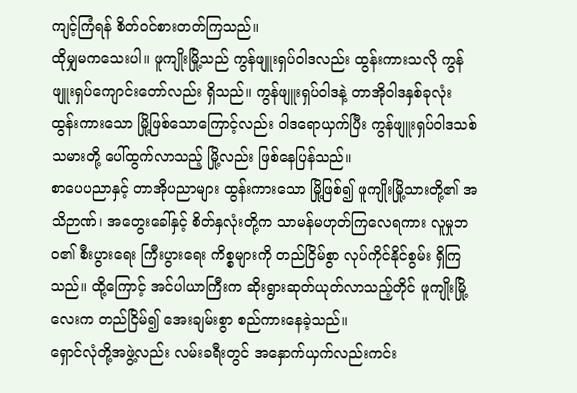ကျင့်ကြံရန် စိတ်ဝင်စားတတ်ကြသည်။
ထိုမျှမကသေးပါ။ ဖူကျိုးမြို့သည် ကွန်ဖျူးရှပ်ဝါဒလည်း ထွန်းကားသလို ကွန်ဖျူးရှပ်ကျောင်းတော်လည်း ရှိသည်။ ကွန်ဖျူးရှပ်ဝါဒနဲ့ တာအိုဝါဒနှစ်ခုလုံး ထွန်းကားသော မြို့ဖြစ်သောကြောင့်လည်း ဝါဒရောယှက်ပြီး ကွန်ဖျူးရှပ်ဝါဒသစ်သမားတို့ ပေါ်ထွက်လာသည့် မြို့လည်း ဖြစ်နေပြန်သည်။
စာပေပညာနှင့် တာအိုပညာများ ထွန်းကားသော မြို့ဖြစ်၍ ဖူကျိုးမြို့သားတို့၏ အသိဉာဏ်၊ အတွေးခေါ်နှင့် စိတ်နှလုံးတို့က သာမန်မဟုတ်ကြလေရကား လူမှုဘဝ၏ စီးပွားရေး ကြီးပွားရေး ကိစ္စများကို တည်ငြိမ်စွာ လုပ်ကိုင်နိုင်စွမ်း ရှိကြသည်။ ထို့ကြောင့် အင်ပါယာကြီးက ဆိုးရွားဆုတ်ယုတ်လာသည့်တိုင် ဖူကျိုးမြို့လေးက တည်ငြိမ်၍ အေးချမ်းစွာ စည်ကားနေခဲ့သည်။
ရှောင်လုံတို့အဖွဲ့လည်း လမ်းခရီးတွင် အနှောက်ယှက်လည်းကင်း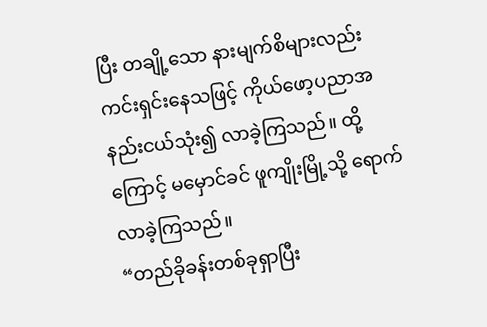ပြီး တချို့သော နားမျက်စိများလည်း ကင်းရှင်းနေသဖြင့် ကိုယ်ဖော့ပညာအနည်းငယ်သုံး၍ လာခဲ့ကြသည်။ ထို့ကြောင့် မမှောင်ခင် ဖူကျိုးမြို့သို့ ရောက်လာခဲ့ကြသည်။
“တည်ခိုခန်းတစ်ခုရှာပြီး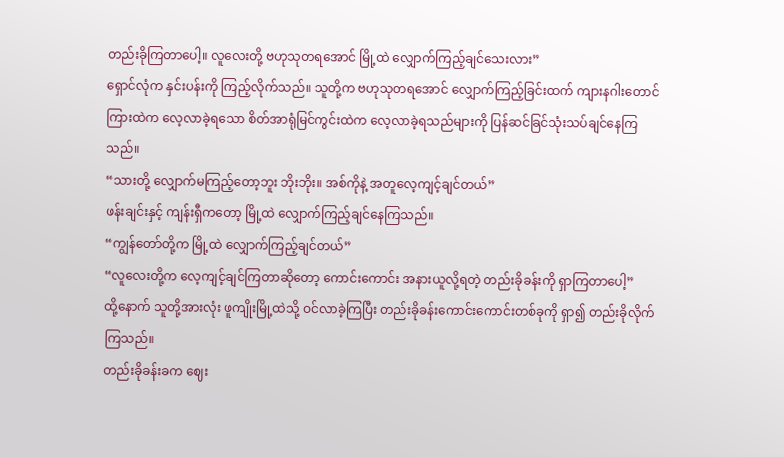တည်းခိုကြတာပေါ့။ လူလေးတို့ ဗဟုသုတရအောင် မြို့ထဲ လျှောက်ကြည့်ချင်သေးလား”
ရှောင်လုံက နှင်းပန်းကို ကြည့်လိုက်သည်။ သူတို့က ဗဟုသုတရအောင် လျှောက်ကြည့်ခြင်းထက် ကျားနဂါးတောင်ကြားထဲက လေ့လာခဲ့ရသော စိတ်အာရုံမြင်ကွင်းထဲက လေ့လာခဲ့ရသည်များကို ပြန်ဆင်ခြင်သုံးသပ်ချင်နေကြသည်။
“သားတို့ လျှောက်မကြည့်တော့ဘူး ဘိုးဘိုး။ အစ်ကိုနဲ့ အတူလေ့ကျင့်ချင်တယ်”
ဖန်းချင်းနှင့် ကျန်းရှီကတော့ မြို့ထဲ လျှောက်ကြည့်ချင်နေကြသည်။
“ကျွန်တော်တို့က မြို့ထဲ လျှောက်ကြည့်ချင်တယ်”
“လူလေးတို့က လေ့ကျင့်ချင်ကြတာဆိုတော့ ကောင်းကောင်း အနားယူလို့ရတဲ့ တည်းခိုခန်းကို ရှာကြတာပေါ့”
ထို့နောက် သူတို့အားလုံး ဖူကျိုးမြို့ထဲသို့ ဝင်လာခဲ့ကြပြီး တည်းခိုခန်းကောင်းကောင်းတစ်ခုကို ရှာ၍ တည်းခိုလိုက်ကြသည်။
တည်းခိုခန်းခက ဈေး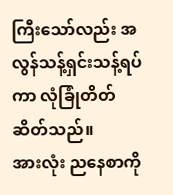ကြီးသော်လည်း အလွန်သန့်ရှင်းသန့်ရပ်ကာ လုံခြုံတိတ်ဆိတ်သည်။
အားလုံး ညနေစာကို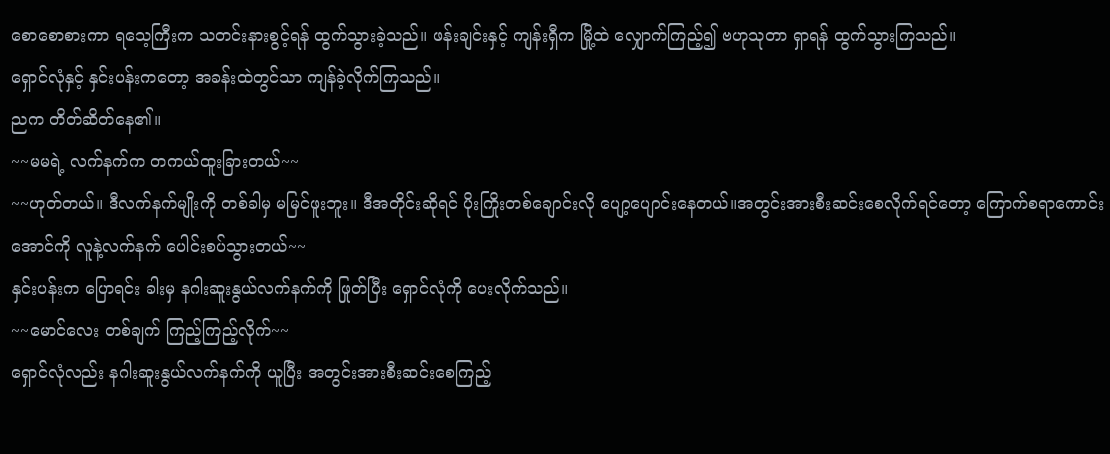စောစောစားကာ ရသေ့ကြီးက သတင်းနားစွင့်ရန် ထွက်သွားခဲ့သည်။ ဖန်းချင်းနှင့် ကျန်းရှီက မြို့ထဲ လျှောက်ကြည့်၍ ဗဟုသုတာ ရှာရန် ထွက်သွားကြသည်။
ရှောင်လုံနှင့် နှင်းပန်းကတော့ အခန်းထဲတွင်သာ ကျန်ခဲ့လိုက်ကြသည်။
ညက တိတ်ဆိတ်နေ၏။
~~မမရဲ့ လက်နက်က တကယ်ထူးခြားတယ်~~
~~ဟုတ်တယ်။ ဒီလက်နက်မျိုးကို တစ်ခါမှ မမြင်ဖူးဘူး။ ဒီအတိုင်းဆိုရင် ပိုးကြိုးတစ်ချောင်းလို ပျော့ပျောင်းနေတယ်။အတွင်းအားစီးဆင်းစေလိုက်ရင်တော့ ကြောက်စရာကောင်းအောင်ကို လူနဲ့လက်နက် ပေါင်းစပ်သွားတယ်~~
နှင်းပန်းက ပြောရင်း ခါးမှ နဂါးဆူးနွယ်လက်နက်ကို ဖြုတ်ပြီး ရှောင်လုံကို ပေးလိုက်သည်။
~~မောင်လေး တစ်ချက် ကြည့်ကြည့်လိုက်~~
ရှောင်လုံလည်း နဂါးဆူးနွယ်လက်နက်ကို ယူပြီး အတွင်းအားစီးဆင်းစေကြည့်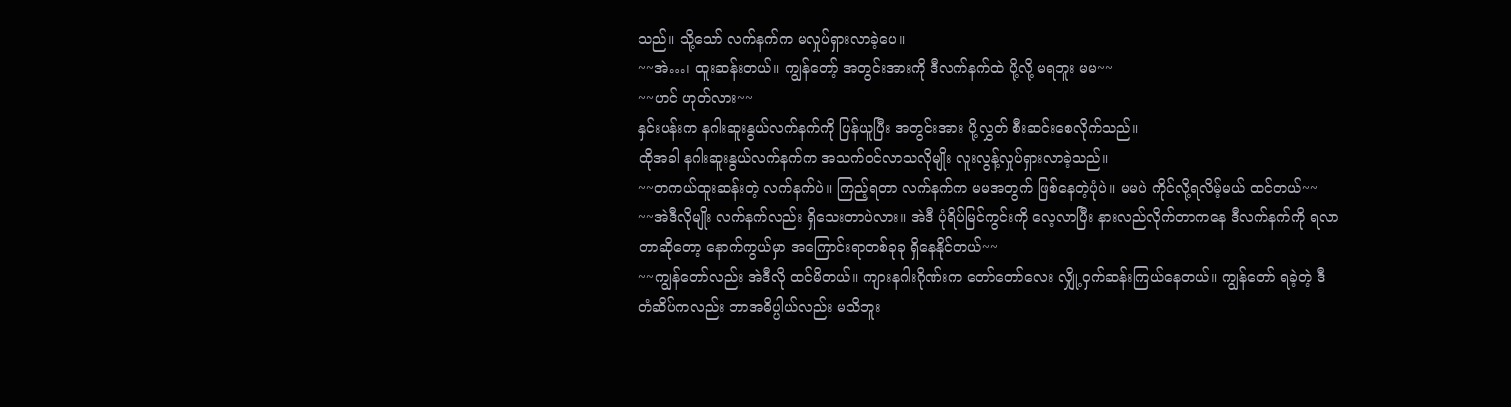သည်။ သို့သော် လက်နက်က မလှုပ်ရှားလာခဲ့ပေ။
~~အဲ…၊ ထူးဆန်းတယ်။ ကျွန်တော့် အတွင်းအားကို ဒီလက်နက်ထဲ ပို့လို့ မရဘူး မမ~~
~~ဟင် ဟုတ်လား~~
နှင်းပန်းက နဂါးဆူးနွယ်လက်နက်ကို ပြန်ယူပြီး အတွင်းအား ပို့လွှတ် စီးဆင်းစေလိုက်သည်။
ထိုအခါ နဂါးဆူးနွယ်လက်နက်က အသက်ဝင်လာသလိုမျိုး လူးလွန့်လှုပ်ရှားလာခဲ့သည်။
~~တကယ်ထူးဆန်းတဲ့ လက်နက်ပဲ။ ကြည့်ရတာ လက်နက်က မမအတွက် ဖြစ်နေတဲ့ပုံပဲ။ မမပဲ ကိုင်လို့ရလိမ့်မယ် ထင်တယ်~~
~~အဲဒီလိုမျိုး လက်နက်လည်း ရှိသေးတာပဲလား။ အဲဒီ ပုံရိပ်မြင်ကွင်းကို လေ့လာပြီး နားလည်လိုက်တာကနေ ဒီလက်နက်ကို ရလာတာဆိုတော့ နောက်ကွယ်မှာ အကြောင်းရာတစ်ခုခု ရှိနေနိုင်တယ်~~
~~ကျွန်တော်လည်း အဲဒီလို ထင်မိတယ်။ ကျားနဂါးဂိုဏ်းက တော်တော်လေး လျှို့ဝှက်ဆန်းကြယ်နေတယ်။ ကျွန်တော် ရခဲ့တဲ့ ဒီတံဆိပ်ကလည်း ဘာအဓိပ္ပါယ်လည်း မသိဘူး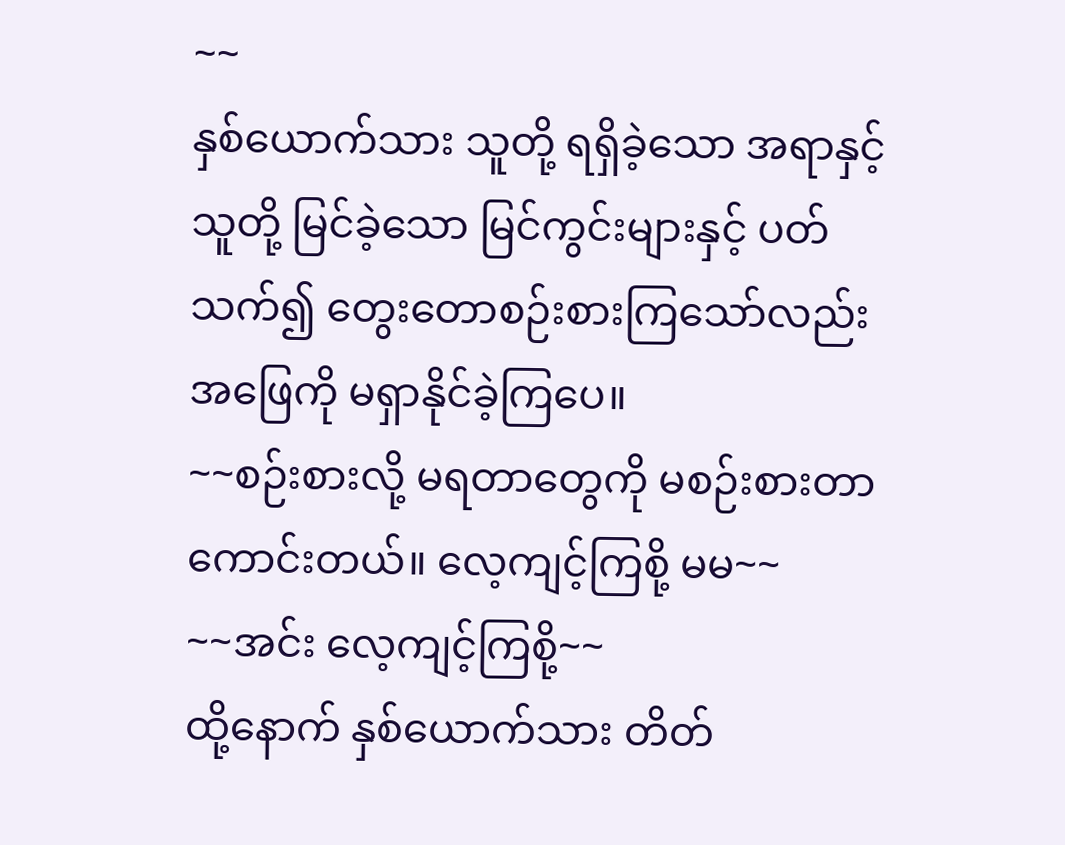~~
နှစ်ယောက်သား သူတို့ ရရှိခဲ့သော အရာနှင့် သူတို့ မြင်ခဲ့သော မြင်ကွင်းများနှင့် ပတ်သက်၍ တွေးတောစဉ်းစားကြသော်လည်း အဖြေကို မရှာနိုင်ခဲ့ကြပေ။
~~စဉ်းစားလို့ မရတာတွေကို မစဉ်းစားတာ ကောင်းတယ်။ လေ့ကျင့်ကြစို့ မမ~~
~~အင်း လေ့ကျင့်ကြစို့~~
ထို့နောက် နှစ်ယောက်သား တိတ်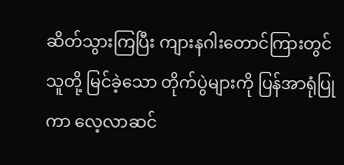ဆိတ်သွားကြပြီး ကျားနဂါးတောင်ကြားတွင် သူတို့ မြင်ခဲ့သော တိုက်ပွဲများကို ပြန်အာရုံပြုကာ လေ့လာဆင်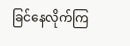ခြင်နေလိုက်ကြ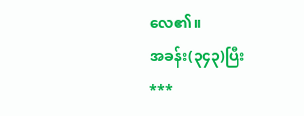လေ၏။
အခန်း(၃၄၃)ပြီး
***